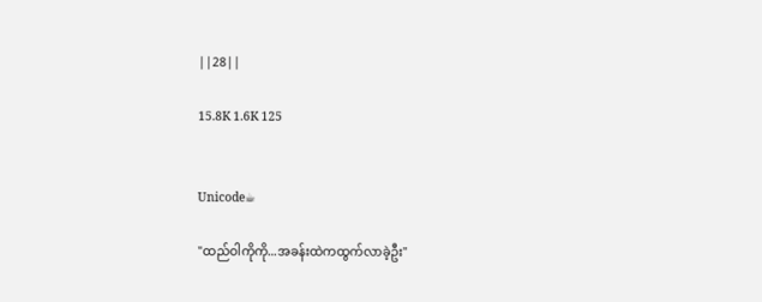||28||

15.8K 1.6K 125


Unicode☕

"ထည်ဝါကိုကို...အခန်းထဲကထွက်လာခဲ့ဦး"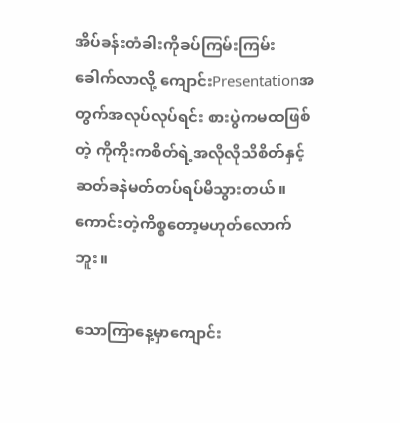အိပ်ခန်းတံခါးကိုခပ်ကြမ်းကြမ်းခေါက်လာလို့ ကျောင်းPresentationအတွက်အလုပ်လုပ်ရင်း စားပွဲကမထဖြစ်တဲ့ ကိုကိုးကစိတ်ရဲ့အလိုလိုသိစိတ်နှင့် ဆတ်ခနဲမတ်တပ်ရပ်မိသွားတယ်။ ကောင်းတဲ့ကိစ္စတော့မဟုတ်လောက်ဘူး။

သောကြာနေ့မှာကျောင်း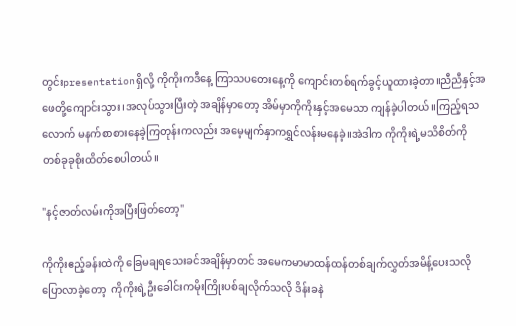တွင်းpresentationရှိလို့ ကိုကိုးကဒီနေ့ ကြာသပတေးနေ့ကို ကျောင်းတစ်ရက်ခွင့်ယူထားခဲ့တာ။ညီညီနှင့်အဖေတို့ကျောင်းသွား၊အလုပ်သွားပြီးတဲ့ အချိန်မှာတော့ အိမ်မှာကိုကိုးနှင့်အမေသာ ကျန်ခဲ့ပါတယ်။ကြည့်ရသလောက် မနက်စာစားနေခဲ့ကြတုန်းကလည်း အမေ့မျက်နှာကရွှင်လန်းမနေခဲ့။အဲဒါက ကိုကိုးရဲ့မသိစိတ်ကို တစ်ခုခုစိုးထိတ်စေပါတယ်။

"နင့်ဇာတ်လမ်းကိုအပြီးဖြတ်တော့"

ကိုကိုးဧည့်ခန်းထဲကို ခြေမချရသေးခင်အချိန်မှာတင် အမေကမာမာထန်ထန်တစ်ချက်လွှတ်အမိန့်ပေးသလိုပြောလာခဲ့တော့  ကိုကိုးရဲ့ဦးခေါင်းကမိုးကြိုးပစ်ချလိုက်သလို ဒိန်းခနဲ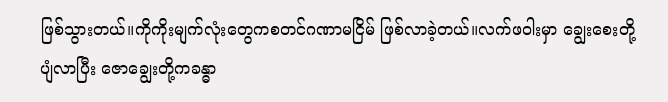ဖြစ်သွားတယ်။ကိုကိုးမျက်လုံးတွေကစတင်ဂဏာမငြိမ် ဖြစ်လာခဲ့တယ်။လက်ဖဝါးမှာ ချွေးစေးတို့ပျံလာပြီး ဇောချွေးတို့ကခန္ဓာ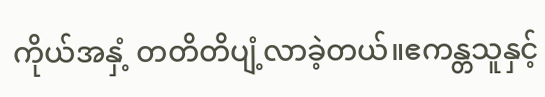ကိုယ်အနှံ့ တတိတိပျံ့လာခဲ့တယ်။ဧကန္တသူနှင့်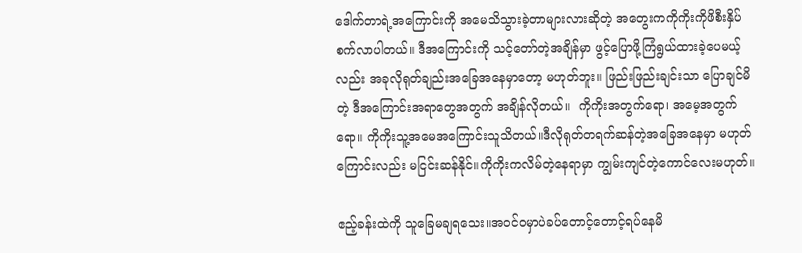ဒေါက်တာရဲ့အကြောင်းကို အမေသိသွားခဲ့တာများလားဆိုတဲ့ အတွေးကကိုကိုးကိုဖိစီးနှိပ်စက်လာပါတယ်။ ဒီအကြောင်းကို သင့်တော်တဲ့အချိန်မှာ ဖွင့်ပြောဖို့ကြံရွယ်ထားခဲ့ပေမယ့်လည်း အခုလိုရုတ်ချည်းအခြေအနေမှာတော့ မဟုတ်ဘူး။ ဖြည်းဖြည်းချင်းသာ ပြောချင်မိတဲ့ ဒီအကြောင်းအရာတွေအတွက် အချိန်လိုတယ်။  ကိုကိုးအတွက်ရော၊ အမေ့အတွက်ရော။ ကိုကိုးသူ့အမေအကြောင်းသူသိတယ်။ဒီလိုရုတ်တရက်ဆန်တဲ့အခြေအနေမှာ မဟုတ်ကြောင်းလည်း မငြင်းဆန်နိုင်။ကိုကိုးကလိမ်တဲ့နေရာမှာ ကျွမ်းကျင်တဲ့ကောင်လေးမဟုတ်။

ဧည့်ခန်းထဲကို သူခြေမချရသေး။အဝင်ဝမှာပဲခပ်တောင့်တောင့်ရပ်နေမိ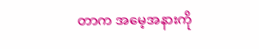တာက အမေ့အနားကို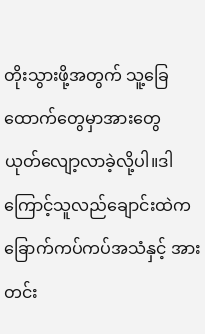တိုးသွားဖို့အတွက် သူ့ခြေထောက်တွေမှာအားတွေ ယုတ်လျော့လာခဲ့လို့ပါ။ဒါကြောင့်သူလည်ချောင်းထဲကခြောက်ကပ်ကပ်အသံနှင့် အားတင်း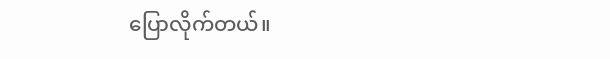ပြောလိုက်တယ်။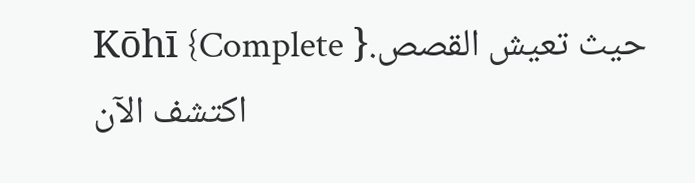Kōhī {Complete }حيث تعيش القصص. اكتشف الآن